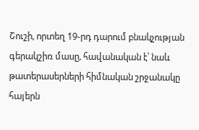Շուշի, որտեղ 19-րդ դարում բնակչության գերակշիռ մասը, հավանական է՝ նաև թատերասերների հիմնական շրջանակը հայերն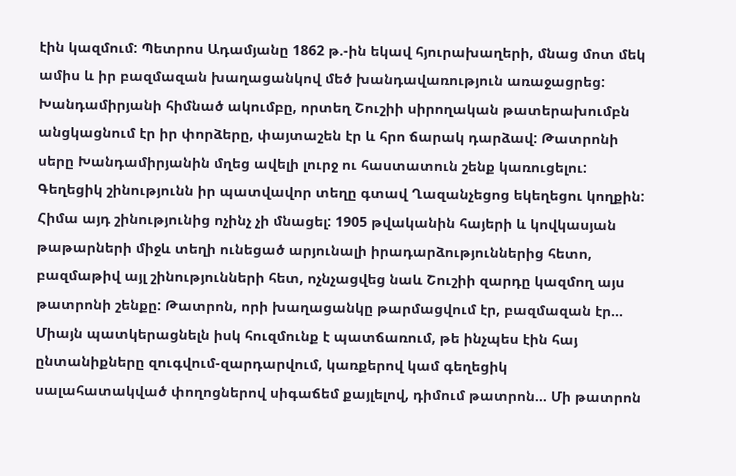էին կազմում: Պետրոս Ադամյանը 1862 թ.-ին եկավ հյուրախաղերի, մնաց մոտ մեկ ամիս և իր բազմազան խաղացանկով մեծ խանդավառություն առաջացրեց: Խանդամիրյանի հիմնած ակումբը, որտեղ Շուշիի սիրողական թատերախումբն անցկացնում էր իր փորձերը, փայտաշեն էր և հրո ճարակ դարձավ: Թատրոնի սերը Խանդամիրյանին մղեց ավելի լուրջ ու հաստատուն շենք կառուցելու: Գեղեցիկ շինությունն իր պատվավոր տեղը գտավ Ղազանչեցոց եկեղեցու կողքին: Հիմա այդ շինությունից ոչինչ չի մնացել: 1905 թվականին հայերի և կովկասյան թաթարների միջև տեղի ունեցած արյունալի իրադարձություններից հետո, բազմաթիվ այլ շինությունների հետ, ոչնչացվեց նաև Շուշիի զարդը կազմող այս թատրոնի շենքը: Թատրոն, որի խաղացանկը թարմացվում էր, բազմազան էր… Միայն պատկերացնելն իսկ հուզմունք է պատճառում, թե ինչպես էին հայ ընտանիքները զուգվում-զարդարվում, կառքերով կամ գեղեցիկ սալահատակված փողոցներով սիգաճեմ քայլելով, դիմում թատրոն… Մի թատրոն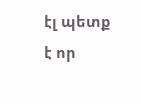էլ պետք է որ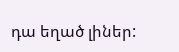դա եղած լիներ: